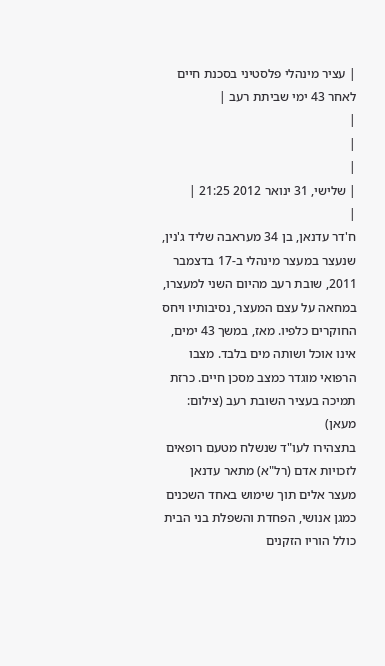| עציר מינהלי פלסטיני בסכנת חיים לאחר 43 ימי שביתת רעב |
|
|
|
| שלישי, 31 ינואר 2012 21:25 |
|
ח'דר עדנאן, בן 34 מעראבה שליד ג'נין, שנעצר במעצר מינהלי ב-17 בדצמבר 2011, שובת רעב מהיום השני למעצרו, במחאה על עצם המעצר, נסיבותיו ויחס החוקרים כלפיו. מאז, במשך 43 ימים, אינו אוכל ושותה מים בלבד. מצבו הרפואי מוגדר כמצב מסכן חיים. כרזת תמיכה בעציר השובת רעב (צילום: מעאן)
בתצהירו לעו"ד שנשלח מטעם רופאים לזכויות אדם (רל"א) מתאר עדנאן מעצר אלים תוך שימוש באחד השכנים כמגן אנושי, הפחדת והשפלת בני הבית כולל הוריו הזקנים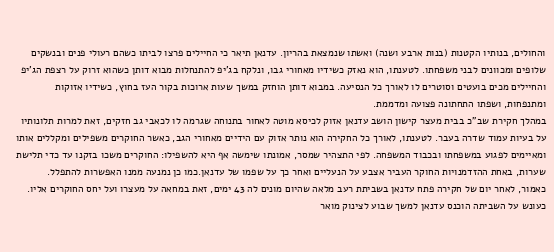והחולים, בנותיו הקטנות (בנות ארבע ושנה) ואשתו שנמצאת בהריון. עדנאן תיאר כי החיילים פרצו לביתו כשהם רעולי פנים ובנשקים שלופים ומכוונים לבני משפחתו. לטענתו, הוא נאזק כשידיו מאחורי גבו, ונלקח בג'יפ להתנחלות מבוא דותן כשהוא זרוק על רצפת הג'יפ והחיילים מכים בועטים וסוטרים לו לאורך כל הנסיעה. במבוא דותן הוחזק במשך שעות ארוכות בקור העז בחוץ, כשידיו אזוקות ומתנפחות, ושפתו התחתונה פצועה ומדממת.
במהלך חקירת שב"כ בבית מעצר קישון הושב עדנאן אזוק לכיסא מוטה לאחור בתנוחה שגרמה לו לכאבי גב חזקים, זאת למרות תלונותיו על בעיות עמוד שדרה בעבר. לטענתו, לאורך כל החקירה הוא נותר אזוק עם הידיים מאחורי הגב, כאשר החוקרים משפילים ומקללים אותו ומאיימים לפגוע במשפחתו ובכבוד המשפחה. לפי התצהיר שמסר, אמונתו שימשה אף היא להשפילו: החוקרים משכו בזקנו עד כדי תלישת שערות, באחת ההזדמנויות החוקר העביר אצבע על הנעליים ואחר כך על שפמו של עדנאן.כמו כן נמנעה ממנו האפשרות להתפלל.
כאמור, לאחר יום של חקירה פתח עדנאן בשביתת רעב מלאה שהיום מונים לה 43 ימים, זאת במחאה על מעצרו ועל יחס החוקרים אליו. כעונש על השביתה הוכנס עדנאן למשך שבוע לצינוק מואר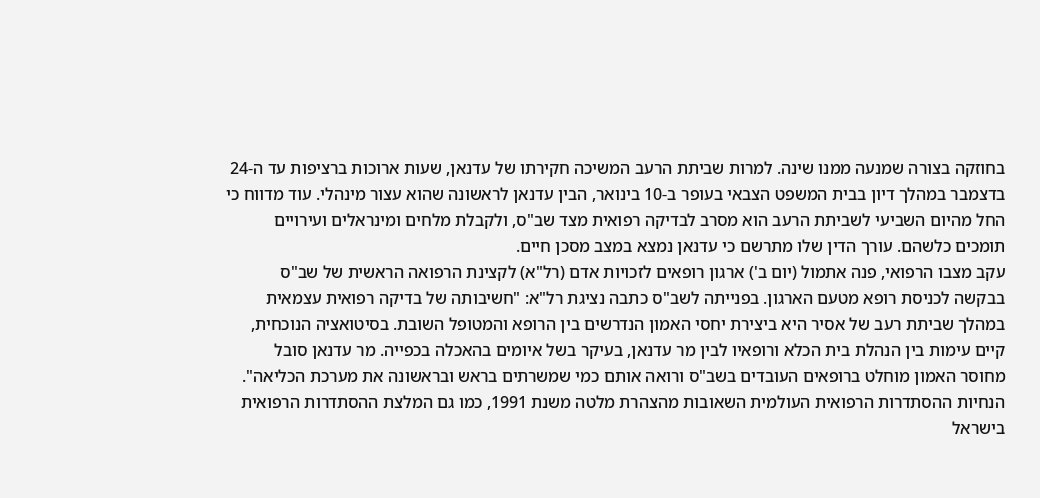בחוזקה בצורה שמנעה ממנו שינה. למרות שביתת הרעב המשיכה חקירתו של עדנאן, שעות ארוכות ברציפות עד ה-24 בדצמבר במהלך דיון בבית המשפט הצבאי בעופר ב-10 בינואר, הבין עדנאן לראשונה שהוא עצור מינהלי. עוד מדווח כי החל מהיום השביעי לשביתת הרעב הוא מסרב לבדיקה רפואית מצד שב"ס, ולקבלת מלחים ומינראלים ועירויים תומכים כלשהם. עורך הדין שלו מתרשם כי עדנאן נמצא במצב מסכן חיים.
עקב מצבו הרפואי, פנה אתמול (יום ב') ארגון רופאים לזכויות אדם (רל"א) לקצינת הרפואה הראשית של שב"ס בבקשה לכניסת רופא מטעם הארגון. בפנייתה לשב"ס כתבה נציגת רל"א: "חשיבותה של בדיקה רפואית עצמאית במהלך שביתת רעב של אסיר היא ביצירת יחסי האמון הנדרשים בין הרופא והמטופל השובת. בסיטואציה הנוכחית, קיים עימות בין הנהלת בית הכלא ורופאיו לבין מר עדנאן, בעיקר בשל איומים בהאכלה בכפייה. מר עדנאן סובל מחוסר האמון מוחלט ברופאים העובדים בשב"ס ורואה אותם כמי שמשרתים בראש ובראשונה את מערכת הכליאה".
הנחיות ההסתדרות הרפואית העולמית השאובות מהצהרת מלטה משנת 1991, כמו גם המלצת ההסתדרות הרפואית בישראל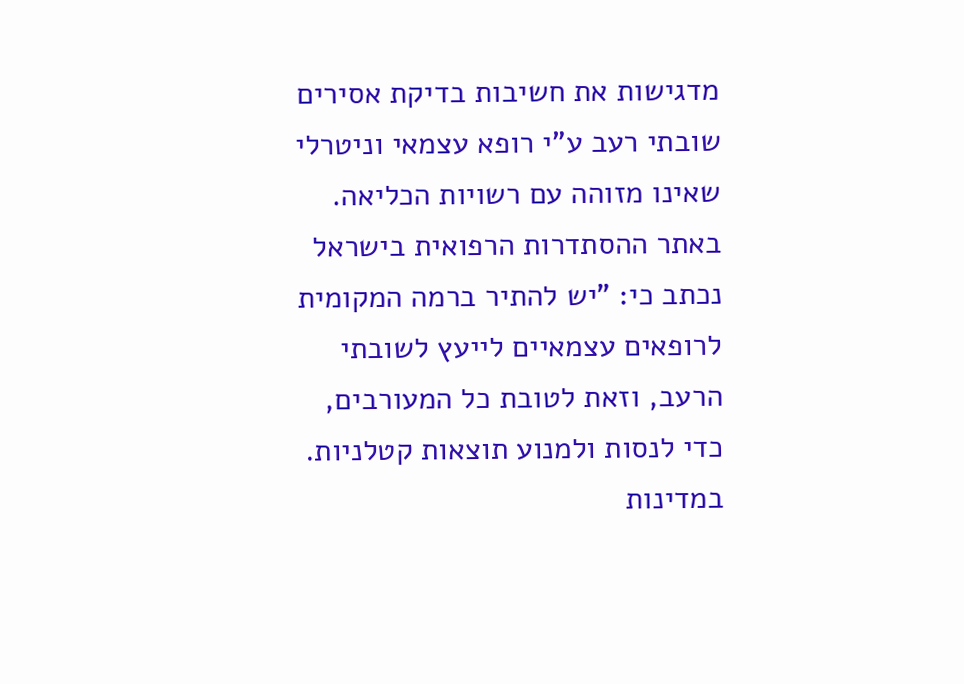מדגישות את חשיבות בדיקת אסירים שובתי רעב ע"י רופא עצמאי וניטרלי שאינו מזוהה עם רשויות הכליאה. באתר ההסתדרות הרפואית בישראל נכתב כי: "יש להתיר ברמה המקומית לרופאים עצמאיים לייעץ לשובתי הרעב, וזאת לטובת כל המעורבים, כדי לנסות ולמנוע תוצאות קטלניות. במדינות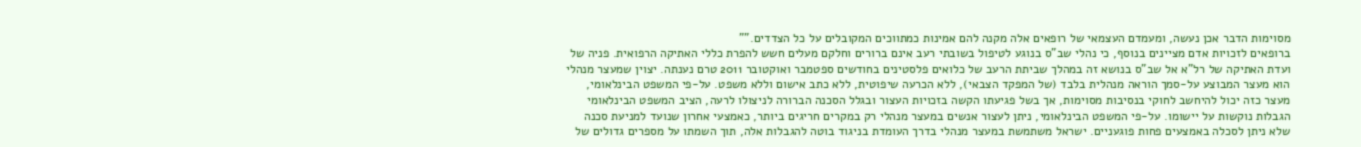מסוימות הדבר אכן נעשה, ומעמדם העצמאי של רופאים אלה מקנה להם אמינות כמתווכים המקובלים על כל הצדדים.""
ברופאים לזכויות אדם מציינים בנוסף, כי נהלי שב"ס בנוגע לטיפול בשובתי רעב אינם ברורים וחלקם מעלים חשש להפרת כללי האתיקה הרפואית. פניה של ועדת האתיקה של רל"א אל שב"ס בנושא זה במהלך שביתת הרעב של כלואים פלסטינים בחודשים ספטמבר ואוקטובר 2011 טרם נענתה. יצוין שמעצר מנהלי הוא מעצר המבוצע על-סמך הוראה מנהלית בלבד (של המפקד הצבאי), ללא הכרעה שיפוטית, ללא כתב אישום וללא משפט. על-פי המשפט הבינלאומי, מעצר כזה יכול להיחשב לחוקי בנסיבות מסוימות, אך בשל פגיעתו הקשה בזכויות העצור ובגלל הסכנה הברורה לניצולו לרעה, הציב המשפט הבינלאומי הגבלות נוקשות על יישומו. על-פי המשפט הבינלאומי, ניתן לעצור אנשים במעצר מנהלי רק במקרים חריגים ביותר, כאמצעי אחרון שנועד למניעת סכנה שלא ניתן לסכלה באמצעים פחות פוגעניים. ישראל משתמשת במעצר מנהלי בדרך העומדת בניגוד בוטה להגבלות אלה, תוך השמתו על מספרים גדולים של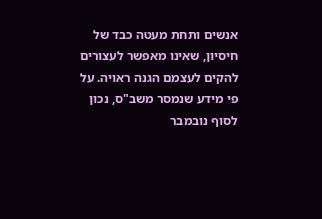אנשים ותחת מעטה כבד של חיסיון, שאינו מאפשר לעצורים להקים לעצמם הגנה ראויה. על פי מידע שנמסר משב"ס, נכון לסוף נובמבר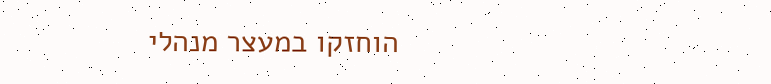הוחזקו במעצר מנהלי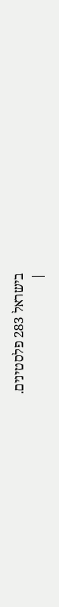בישראל 283 פלסטינים.
|